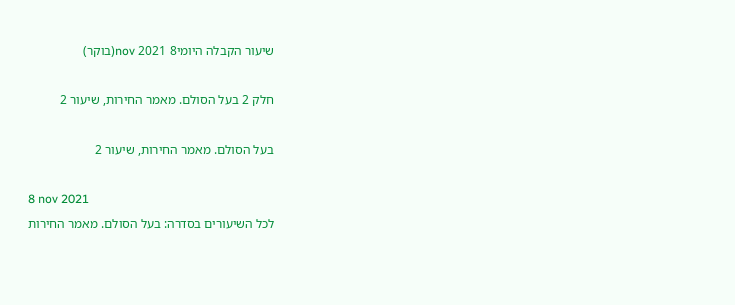שיעור הקבלה היומי8 nov 2021(בוקר)

חלק 2 בעל הסולם. מאמר החירות, שיעור 2

בעל הסולם. מאמר החירות, שיעור 2

8 nov 2021
לכל השיעורים בסדרה: בעל הסולם. מאמר החירות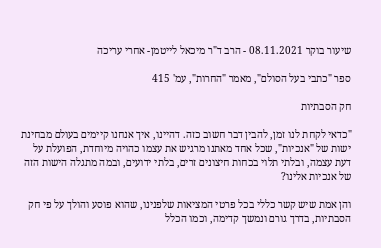שיעור בוקר 08.11.2021 - הרב ד"ר מיכאל לייטמן- אחרי עריכה

ספר "כתבי בעל הסולם", מאמר "החרות", עמ' 415

חק הסבתיות

"כדאי לקחת לנו זמן, להבין דבר חשוב כזה. דהיינו, איך אנחנו קיימים בעולם מבחינת ישות של "אנכיות", שכל אחד מאתנו מרגיש את עצמו כהויה מיוחדת, הפועלת על דעת עצמה, ובלתי תלוי בכחות חיצונים זרים, בלתי ידועים, ובמה מתגלה הישות הזה של אנכיות אלינו?

והן אמת שיש קשר כללי בכל פרטי המציאות שלפנינו, שהוא פוסע והולך על פי חק הסבתיות, בדרך גורם ונמשך קדימה, וכמו הכלל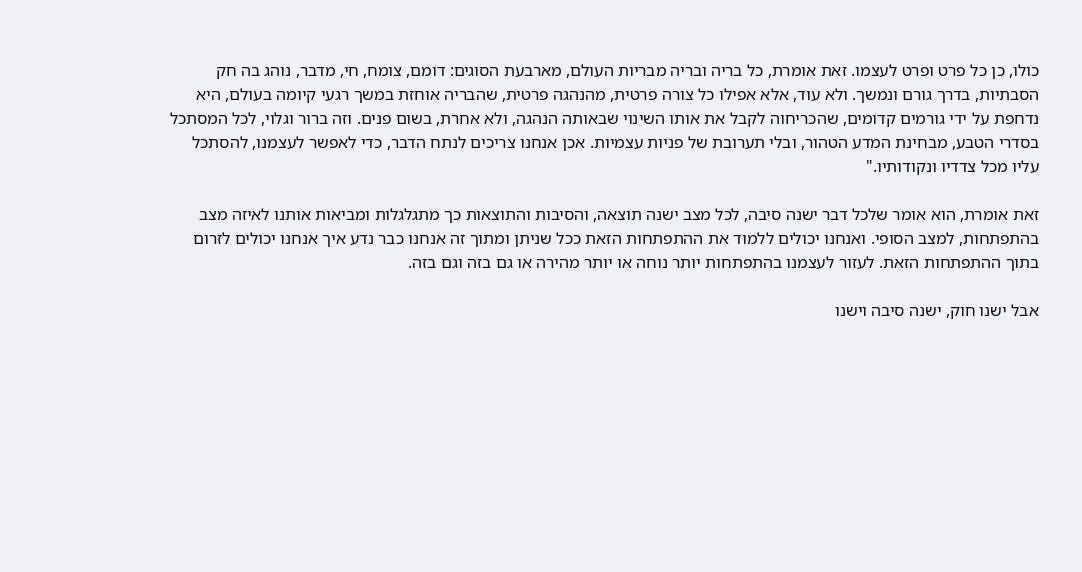כולו, כן כל פרט ופרט לעצמו. זאת אומרת, כל בריה ובריה מבריות העולם, מארבעת הסוגים: דומם, צומח, חי, מדבר, נוהג בה חק הסבתיות, בדרך גורם ונמשך. ולא עוד, אלא אפילו כל צורה פרטית, מהנהגה פרטית, שהבריה אוחזת במשך רגעי קיומה בעולם, היא נדחפת על ידי גורמים קדומים, שהכריחוה לקבל את אותו השינוי שבאותה הנהגה, ולא אחרת, בשום פנים. וזה ברור וגלוי, לכל המסתכל בסדרי הטבע, מבחינת המדע הטהור, ובלי תערובת של פניות עצמיות. אכן אנחנו צריכים לנתח הדבר, כדי לאפשר לעצמנו, להסתכל עליו מכל צדדיו ונקודותיו."

זאת אומרת, הוא אומר שלכל דבר ישנה סיבה, לכל מצב ישנה תוצאה, והסיבות והתוצאות כך מתגלגלות ומביאות אותנו לאיזה מצב בהתפתחות, למצב הסופי. ואנחנו יכולים ללמוד את ההתפתחות הזאת ככל שניתן ומתוך זה אנחנו כבר נדע איך אנחנו יכולים לזרום בתוך ההתפתחות הזאת. לעזור לעצמנו בהתפתחות יותר נוחה או יותר מהירה או גם בזה וגם בזה.

אבל ישנו חוק, ישנה סיבה וישנו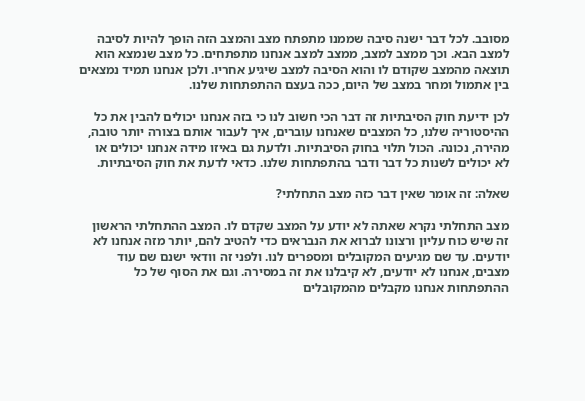מסובב. לכל דבר ישנה סיבה שממנו מתפתח מצב והמצב הזה הופך להיות לסיבה למצב הבא. וכך ממצב למצב, ממצב למצב אנחנו מתפתחים. כל מצב שנמצא הוא תוצאה מהמצב שקודם לו והוא הסיבה למצב שיגיע אחריו. ולכן אנחנו תמיד נמצאים בין אתמול ומחר במצב של היום, ככה בעצם ההתפתחות שלנו.

לכן ידיעת חוק הסיבתיות זה דבר הכי חשוב לנו כי בזה אנחנו יכולים להבין את כל ההיסטוריה שלנו, כל המצבים שאנחנו עוברים, איך לעבור אותם בצורה יותר טובה, מהירה, נכונה. הכול תלוי בחוק הסיבתיות. ולדעת גם באיזו מידה אנחנו יכולים או לא יכולים לשנות כל דבר ודבר בהתפתחות שלנו. כדאי לדעת את חוק הסיבתיות.

שאלה: זה אומר שאין דבר כזה מצב התחלתי?

מצב התחלתי נקרא שאתה לא יודע על המצב שקדם לו. המצב ההתחלתי הראשון זה שיש כוח עליון ורצונו לברוא את הנבראים כדי להטיב להם, יותר מזה אנחנו לא יודעים. עד שם מגיעים המקובלים ומספרים לנו. ולפני זה וודאי ישנם שם עוד מצבים, אנחנו לא יודעים, לא קיבלנו את זה במסירה. וגם את הסוף של כל ההתפתחות אנחנו מקבלים מהמקובלים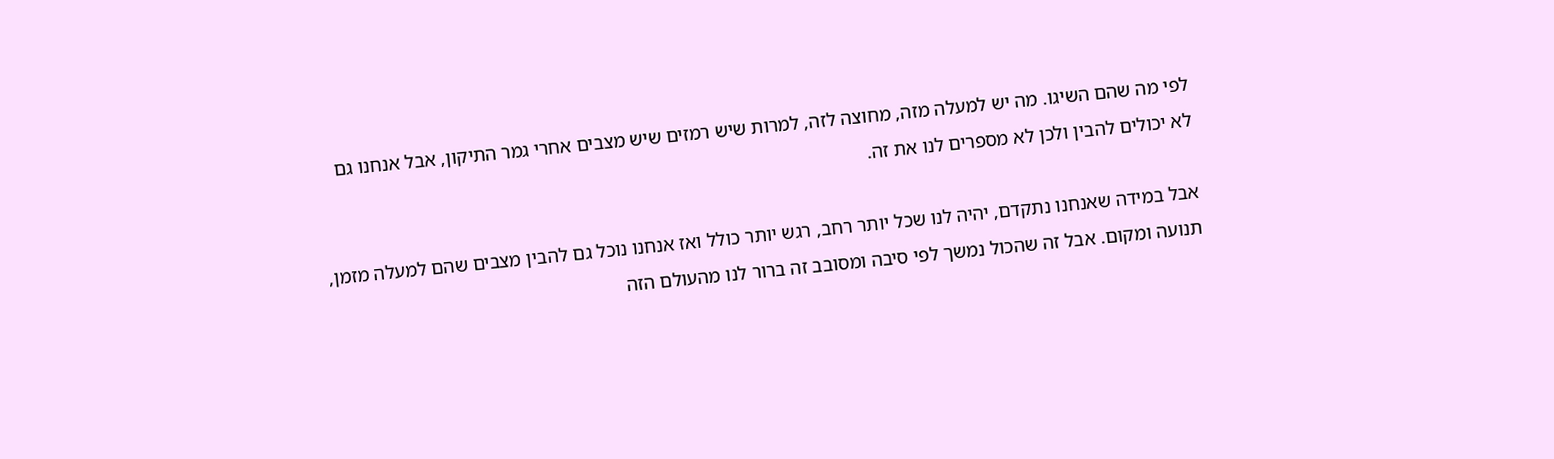לפי מה שהם השיגו. מה יש למעלה מזה, מחוצה לזה, למרות שיש רמזים שיש מצבים אחרי גמר התיקון, אבל אנחנו גם לא יכולים להבין ולכן לא מספרים לנו את זה.

אבל במידה שאנחנו נתקדם, יהיה לנו שכל יותר רחב, רגש יותר כולל ואז אנחנו נוכל גם להבין מצבים שהם למעלה מזמן, תנועה ומקום. אבל זה שהכול נמשך לפי סיבה ומסובב זה ברור לנו מהעולם הזה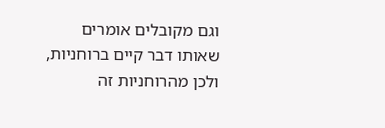וגם מקובלים אומרים שאותו דבר קיים ברוחניות, ולכן מהרוחניות זה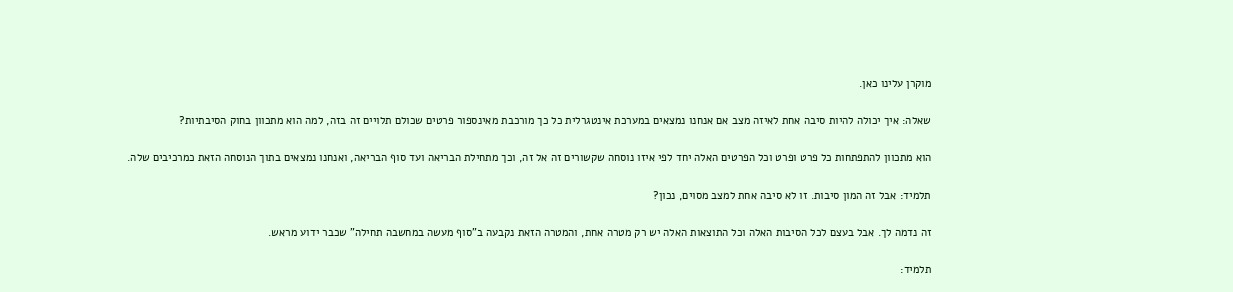מוקרן עלינו כאן.

שאלה: איך יכולה להיות סיבה אחת לאיזה מצב אם אנחנו נמצאים במערכת אינטגרלית כל כך מורכבת מאינספור פרטים שכולם תלויים זה בזה, למה הוא מתכוון בחוק הסיבתיות?

הוא מתכוון להתפתחות כל פרט ופרט וכל הפרטים האלה יחד לפי איזו נוסחה שקשורים זה אל זה, וכך מתחילת הבריאה ועד סוף הבריאה, ואנחנו נמצאים בתוך הנוסחה הזאת כמרכיבים שלה.

תלמיד: אבל זה המון סיבות. זו לא סיבה אחת למצב מסוים, נכון?

זה נדמה לך. אבל בעצם לכל הסיבות האלה וכל התוצאות האלה יש רק מטרה אחת, והמטרה הזאת נקבעה ב"סוף מעשה במחשבה תחילה" שכבר ידוע מראש.

תלמיד: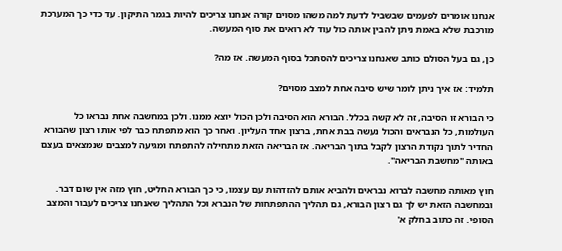אנחנו אומרים לפעמים שבשביל לדעת למה משהו מסוים קורה אנחנו צריכים להיות בגמר התיקון. עד כדי כך המערכת מורכבת שלא באמת ניתן להבין אותה כול עוד לא רואים את סוף המעשה.

כן, גם בעל הסולם כותב שאנחנו צריכים להסתכל בסוף המעשה. אז מה?

תלמיד: אז איך ניתן לומר שיש סיבה אחת למצב מסוים?

כי הבורא זו הסיבה, זה לא קשה בכלל. הבורא הוא הסיבה ולכן הכול יוצא ממנו. ולכן במחשבה אחת נבראו כל העולמות, כל הנבראים והכול נעשה בבת אחת, ברצון אחד העליון. ואחר כך הוא מתפתח כבר לפי אותו רצון שהבורא החדיר לתוך נקודת הרצון לקבל בתוך הבריאה. אז הבריאה הזאת מתחילה להתפתח ומגיעה למצבים שנמצאים בעצם באותה "מחשבת הבריאה".

חוץ מאותה מחשבה לברוא נבראים ולהביא אותם להזדהות עם עצמו, כי כך הבורא החליט, חוץ מזה אין שום דבר. ובמחשבה הזאת יש לך גם רצון הבורא, גם תהליך ההתפתחות של הנברא וכל התהליך שאנחנו צריכים לעבור והמצב הסופי. זה כתוב בחלק א'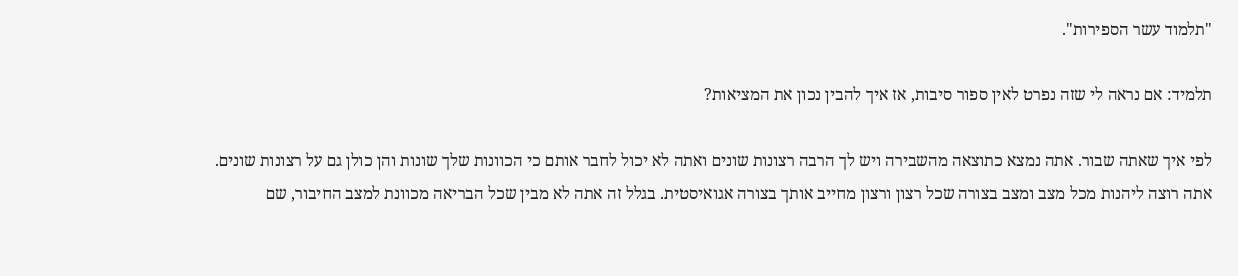"תלמוד עשר הספירות".

תלמיד: אם נראה לי שזה נפרט לאין ספור סיבות, אז איך להבין נכון את המציאות?

לפי איך שאתה שבור. אתה נמצא כתוצאה מהשבירה ויש לך הרבה רצונות שונים ואתה לא יכול לחבר אותם כי הכוונות שלך שונות והן כולן גם על רצונות שונים. אתה רוצה ליהנות מכל מצב ומצב בצורה שכל רצון ורצון מחייב אותך בצורה אגואיסטית. בגלל זה אתה לא מבין שכל הבריאה מכוונת למצב החיבור, שם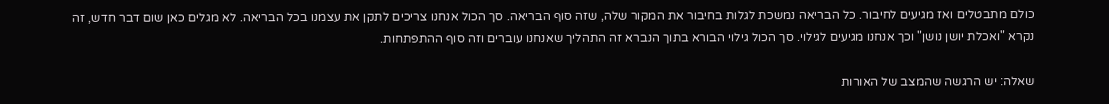כולם מתבטלים ואז מגיעים לחיבור. כל הבריאה נמשכת לגלות בחיבור את המקור שלה, שזה סוף הבריאה. סך הכול אנחנו צריכים לתקן את עצמנו בכל הבריאה. לא מגלים כאן שום דבר חדש, זה נקרא "ואכלת יושן נושן" וכך אנחנו מגיעים לגילוי. סך הכול גילוי הבורא בתוך הנברא זה התהליך שאנחנו עוברים וזה סוף ההתפתחות.

שאלה: יש הרגשה שהמצב של האורות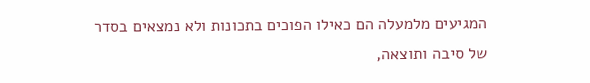המגיעים מלמעלה הם כאילו הפוכים בתכונות ולא נמצאים בסדר של סיבה ותוצאה,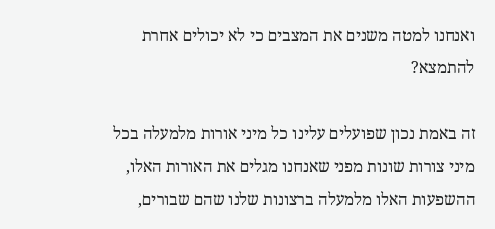ואנחנו למטה משנים את המצבים כי לא יכולים אחרת להתמצא?

זה באמת נכון שפועלים עלינו כל מיני אורות מלמעלה בכל מיני צורות שונות מפני שאנחנו מגלים את האורות האלו, ההשפעות האלו מלמעלה ברצונות שלנו שהם שבורים,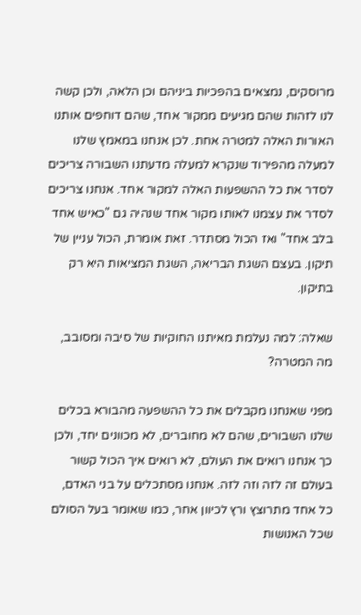מרוסקים, נמצאים בהפכיות ביניהם וכן הלאה, ולכן קשה לנו לזהות שהם מגיעים ממקור אחד, שהם דוחפים אותנו האורות האלה למטרה אחת. לכן אנחנו במאמץ שלנו למעלה מהפירוד שנקרא למעלה מדעתנו השבורה צריכים לסדר את כל ההשפעות האלה למקור אחד. אנחנו צריכים לסדר את עצמנו לאותו מקור אחד שנהיה גם "כאיש אחד בלב אחד" ואז הכול מסתדר. זאת אומרת, הכול עניין של תיקון. בעצם השגת הבריאה, השגת המציאות היא רק בתיקון.

שאלה: למה נעלמת מאיתנו החוקיות של סיבה ומסובב, מה המטרה?

מפני שאנחנו מקבלים את כל ההשפעה מהבורא בכלים שלנו השבורים, שהם לא מחוברים, לא מכוונים יחד, ולכן כך אנחנו רואים את העולם, לא רואים איך הכול קשור בעולם זה לזה וזה לזה. אנחנו מסתכלים על בני האדם, כל אחד מתרוצץ ורץ לכיוון אחר, כמו שאומר בעל הסולם שכל האנושות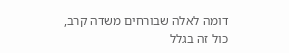דומה לאלה שבורחים משדה קרב, כול זה בגלל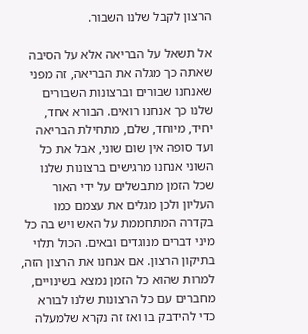הרצון לקבל שלנו השבור.

אל תשאל על הבריאה אלא על הסיבה שאתה כך מגלה את הבריאה, זה מפני שאנחנו שבורים וברצונות השבורים שלנו כך אנחנו רואים. הבורא אחד, יחיד, מיוחד, שלם, מתחילת הבריאה ועד סופה אין שום שוני, אבל את כל השוני אנחנו מרגישים ברצונות שלנו שכל הזמן מתבשלים על ידי האור העליון ולכן מגלים את עצמם כמו בקדרה המתחממת על האש ויש בה כל מיני דברים מנוגדים ובאים. הכול תלוי בתיקון הרצון. אם אנחנו את הרצון הזה, למרות שהוא כל הזמן נמצא בשינויים, מחברים עם כל הרצונות שלנו לבורא כדי להידבק בו ואז זה נקרא שלמעלה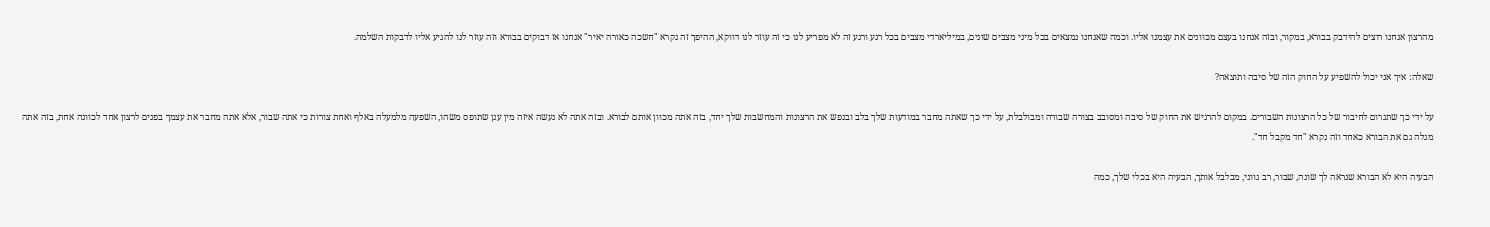מהרצון אנחנו רוצים להידבק בבורא, במקור, ובזה אנחנו בעצם מכוונים את עצמנו אליו. וכמה שאנחנו נמצאים בכל מיני מצבים שונים, במיליארדי מצבים בכל רגע ורגע זה לא מפריע לנו כי זה עוזר לנו דווקא, ההיפך זה נקרא "חשכה כאורה יאיר" אנחנו אז דבוקים בבורא וזה עוזר לנו להגיע אליו לדבקות השלמה.

שאלה: איך אני יכול להשפיע על החוק הזה של סיבה ותוצאה?

על ידי כך שתגרום לחיבור של כל הרצונות השבורים. במקום להרגיש את החוק של סיבה ומסובב בצורה שבורה ומבולבלת, על ידי כך שאתה מחבר במודעות שלך בלב ובנפש את הרצונות והמחשבות שלך יחד, בזה אתה מכוון אותם לבורא. ובזה אתה לא נעשה איזה מין ענן שתופס משהו, השפעה מלמעלה באלף ואחת צורות כי אתה שבור, אלא אתה מחבר את עצמך בפנים לרצון אחד לכוונה אחת, בזה אתה מגלה גם את הבורא כאחד וזה נקרא "חד מקבל חד".

הבעיה היא לא הבורא שנראה לך שונה, שבור, רב גווני, מבלבל אותך, הבעיה היא בכלי שלך, כמה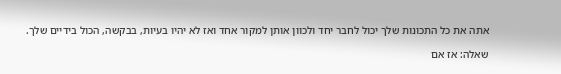אתה את כל התכונות שלך יכול לחבר יחד ולכוון אותן למקור אחד ואז לא יהיו בעיות, בבקשה, הכול בידיים שלך.

שאלה: אז אם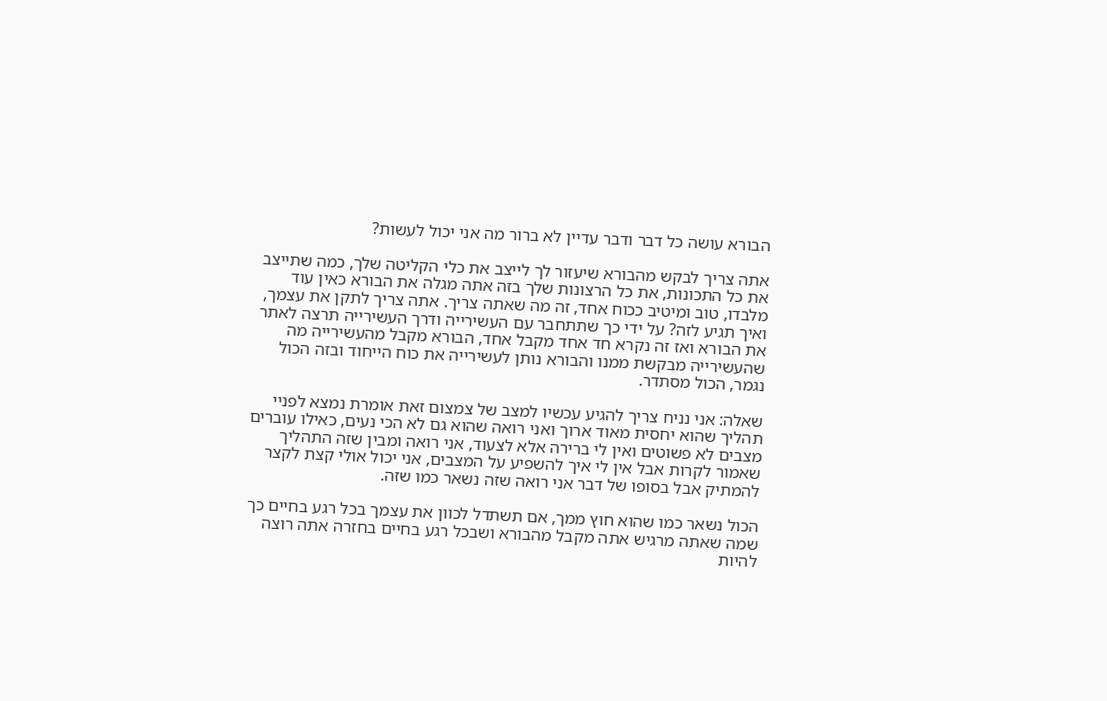הבורא עושה כל דבר ודבר עדיין לא ברור מה אני יכול לעשות?

אתה צריך לבקש מהבורא שיעזור לך לייצב את כלי הקליטה שלך, כמה שתייצב את כל התכונות, את כל הרצונות שלך בזה אתה מגלה את הבורא כאין עוד מלבדו, טוב ומיטיב ככוח אחד, זה מה שאתה צריך. אתה צריך לתקן את עצמך, ואיך תגיע לזה? על ידי כך שתתחבר עם העשירייה ודרך העשירייה תרצה לאתר את הבורא ואז זה נקרא חד אחד מקבל אחד, הבורא מקבל מהעשירייה מה שהעשירייה מבקשת ממנו והבורא נותן לעשירייה את כוח הייחוד ובזה הכול נגמר, הכול מסתדר.

שאלה: אני נניח צריך להגיע עכשיו למצב של צמצום זאת אומרת נמצא לפניי תהליך שהוא יחסית מאוד ארוך ואני רואה שהוא גם לא הכי נעים, כאילו עוברים מצבים לא פשוטים ואין לי ברירה אלא לצעוד, אני רואה ומבין שזה התהליך שאמור לקרות אבל אין לי איך להשפיע על המצבים, אני יכול אולי קצת לקצר להמתיק אבל בסופו של דבר אני רואה שזה נשאר כמו שזה.

הכול נשאר כמו שהוא חוץ ממך, אם תשתדל לכוון את עצמך בכל רגע בחיים כך שמה שאתה מרגיש אתה מקבל מהבורא ושבכל רגע בחיים בחזרה אתה רוצה להיות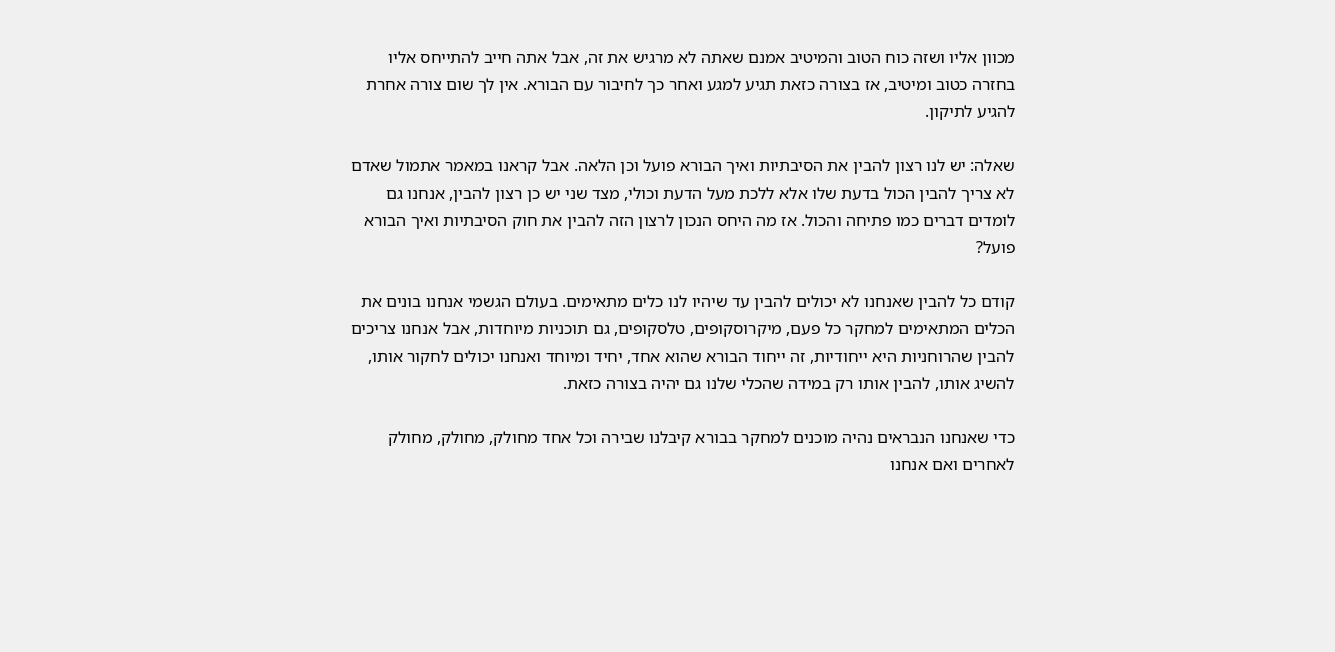מכוון אליו ושזה כוח הטוב והמיטיב אמנם שאתה לא מרגיש את זה, אבל אתה חייב להתייחס אליו בחזרה כטוב ומיטיב, אז בצורה כזאת תגיע למגע ואחר כך לחיבור עם הבורא. אין לך שום צורה אחרת להגיע לתיקון.

שאלה: יש לנו רצון להבין את הסיבתיות ואיך הבורא פועל וכן הלאה. אבל קראנו במאמר אתמול שאדם לא צריך להבין הכול בדעת שלו אלא ללכת מעל הדעת וכולי, מצד שני יש כן רצון להבין, אנחנו גם לומדים דברים כמו פתיחה והכול. אז מה היחס הנכון לרצון הזה להבין את חוק הסיבתיות ואיך הבורא פועל?

קודם כל להבין שאנחנו לא יכולים להבין עד שיהיו לנו כלים מתאימים. בעולם הגשמי אנחנו בונים את הכלים המתאימים למחקר כל פעם, מיקרוסקופים, טלסקופים, גם תוכניות מיוחדות, אבל אנחנו צריכים להבין שהרוחניות היא ייחודיות, זה ייחוד הבורא שהוא אחד, יחיד ומיוחד ואנחנו יכולים לחקור אותו, להשיג אותו, להבין אותו רק במידה שהכלי שלנו גם יהיה בצורה כזאת.

כדי שאנחנו הנבראים נהיה מוכנים למחקר בבורא קיבלנו שבירה וכל אחד מחולק, מחולק, מחולק לאחרים ואם אנחנו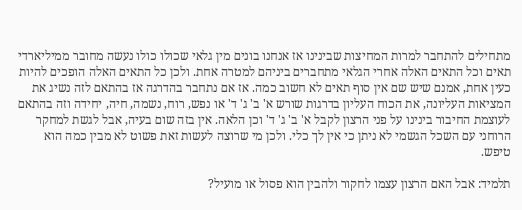מתחילים להתחבר למרות המחיצות שבינינו אז אנחנו בונים מין גלאי שכולו כולו נעשה מחובר ממיליארדי תאים וכל התאים האלה אחרי הגלאי מתחברים ביניהם למטרה אחת. ולכן כל התאים האלה הופכים להיות כעין אחת, אמנם שיש שם אין סוף תאים לא חשוב כמה. אז אם נתחבר בהדרגה אז בהתאם לזה נשיג את המציאות העליונה, את הכוח העליון בדרגות שורש א' ב' ג' ד' או נפש, רוח, נשמה, חיה, יחידה וזה בהתאם לעוצמת החיבור בינינו על פני הרצון לקבל א' ב' ג' ד' וכן הלאה. אין בזה שום בעיה, אבל לגשת למחקר הרוחני עם השכל הגשמי לא ניתן כי אין לך כלי. ולכן מי שרוצה לעשות זאת פשוט לא מבין כמה הוא טיפש.

תלמיד: אבל האם הרצון עצמו לחקור ולהבין הוא פסול או מועיל?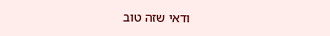ודאי שזה טוב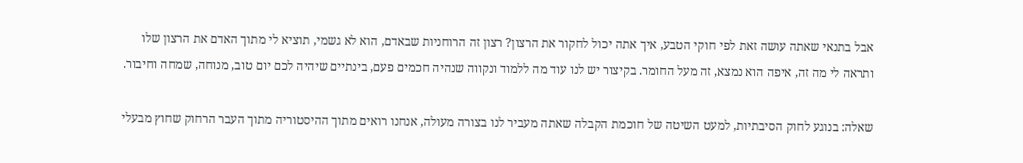אבל בתנאי שאתה עושה זאת לפי חוקי הטבע, איך אתה יכול לחקור את הרצון? רצון זה הרוחניות שבאדם, הוא לא גשמי, תוציא לי מתוך האדם את הרצון שלו ותראה לי מה זה, איפה הוא נמצא, זה מעל החומר. בקיצור יש לנו עוד מה ללמוד ונקווה שנהיה חכמים פעם, בינתיים שיהיה לכם יום טוב, מנוחה, שמחה וחיבור.

שאלה: בנוגע לחוק הסיבתיות, למעט השיטה של חוכמת הקבלה שאתה מעביר לנו בצורה מעולה, אנחנו רואים מתוך ההיסטוריה מתוך העבר הרחוק שחוץ מבעלי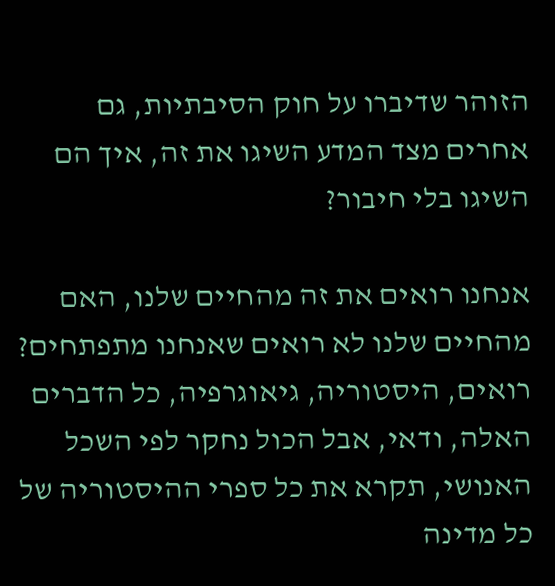הזוהר שדיברו על חוק הסיבתיות, גם אחרים מצד המדע השיגו את זה, איך הם השיגו בלי חיבור?

אנחנו רואים את זה מהחיים שלנו, האם מהחיים שלנו לא רואים שאנחנו מתפתחים? רואים, היסטוריה, גיאוגרפיה, כל הדברים האלה, ודאי, אבל הכול נחקר לפי השכל האנושי, תקרא את כל ספרי ההיסטוריה של כל מדינה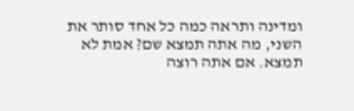ומדינה ותראה כמה כל אחד סותר את השני, מה אתה תמצא שם? אמת לא תמצא. אם אתה רוצה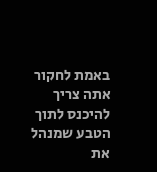באמת לחקור אתה צריך להיכנס לתוך הטבע שמנהל את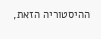ההיסטוריה הזאת,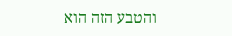והטבע הזה הוא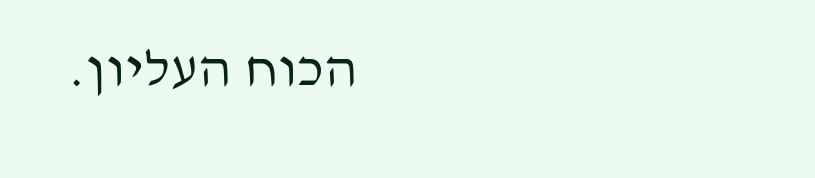הכוח העליון.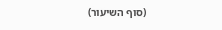(סוף השיעור)